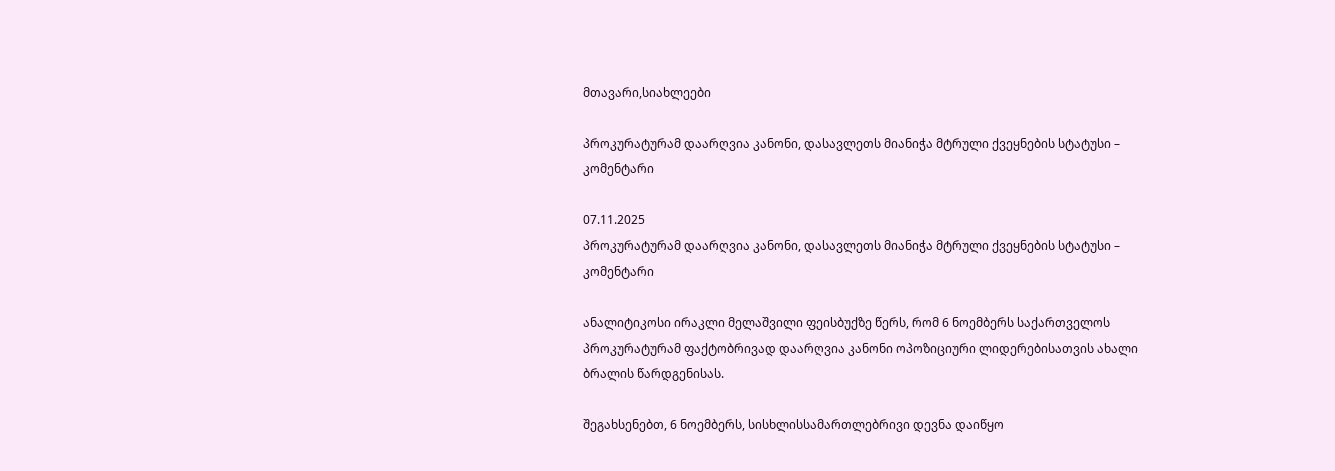მთავარი,სიახლეები

პროკურატურამ დაარღვია კანონი, დასავლეთს მიანიჭა მტრული ქვეყნების სტატუსი – კომენტარი

07.11.2025
პროკურატურამ დაარღვია კანონი, დასავლეთს მიანიჭა მტრული ქვეყნების სტატუსი – კომენტარი

ანალიტიკოსი ირაკლი მელაშვილი ფეისბუქზე წერს, რომ 6 ნოემბერს საქართველოს პროკურატურამ ფაქტობრივად დაარღვია კანონი ოპოზიციური ლიდერებისათვის ახალი ბრალის წარდგენისას.

შეგახსენებთ, 6 ნოემბერს, სისხლისსამართლებრივი დევნა დაიწყო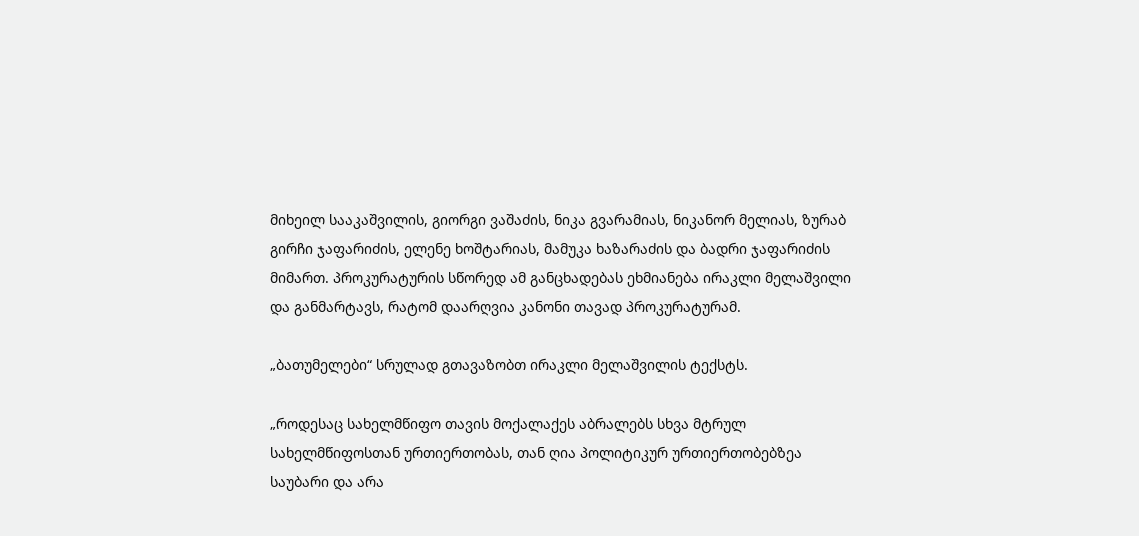მიხეილ სააკაშვილის, გიორგი ვაშაძის, ნიკა გვარამიას, ნიკანორ მელიას, ზურაბ გირჩი ჯაფარიძის, ელენე ხოშტარიას, მამუკა ხაზარაძის და ბადრი ჯაფარიძის მიმართ. პროკურატურის სწორედ ამ განცხადებას ეხმიანება ირაკლი მელაშვილი და განმარტავს, რატომ დაარღვია კანონი თავად პროკურატურამ.

„ბათუმელები“ სრულად გთავაზობთ ირაკლი მელაშვილის ტექსტს.

„როდესაც სახელმწიფო თავის მოქალაქეს აბრალებს სხვა მტრულ სახელმწიფოსთან ურთიერთობას, თან ღია პოლიტიკურ ურთიერთობებზეა საუბარი და არა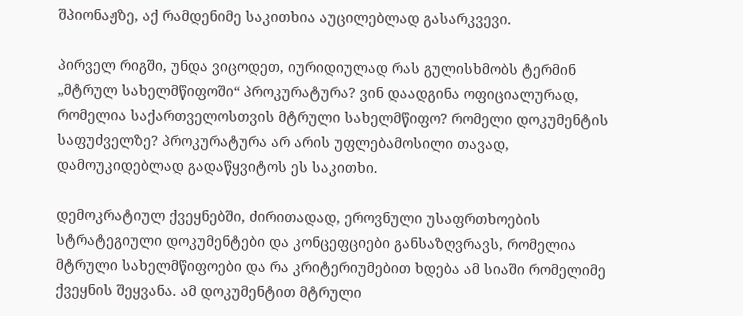შპიონაჟზე, აქ რამდენიმე საკითხია აუცილებლად გასარკვევი.

პირველ რიგში, უნდა ვიცოდეთ, იურიდიულად რას გულისხმობს ტერმინ „მტრულ სახელმწიფოში“ პროკურატურა? ვინ დაადგინა ოფიციალურად, რომელია საქართველოსთვის მტრული სახელმწიფო? რომელი დოკუმენტის საფუძველზე? პროკურატურა არ არის უფლებამოსილი თავად, დამოუკიდებლად გადაწყვიტოს ეს საკითხი.

დემოკრატიულ ქვეყნებში, ძირითადად, ეროვნული უსაფრთხოების სტრატეგიული დოკუმენტები და კონცეფციები განსაზღვრავს, რომელია მტრული სახელმწიფოები და რა კრიტერიუმებით ხდება ამ სიაში რომელიმე ქვეყნის შეყვანა. ამ დოკუმენტით მტრული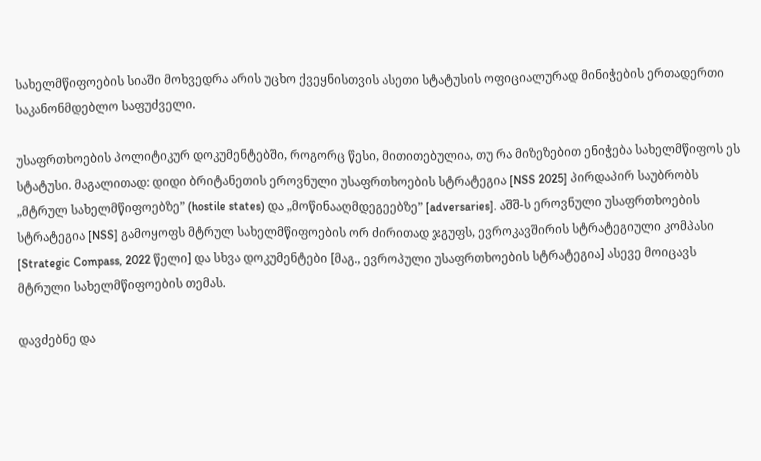სახელმწიფოების სიაში მოხვედრა არის უცხო ქვეყნისთვის ასეთი სტატუსის ოფიციალურად მინიჭების ერთადერთი საკანონმდებლო საფუძველი.

უსაფრთხოების პოლიტიკურ დოკუმენტებში, როგორც წესი, მითითებულია, თუ რა მიზეზებით ენიჭება სახელმწიფოს ეს სტატუსი. მაგალითად: დიდი ბრიტანეთის ეროვნული უსაფრთხოების სტრატეგია [NSS 2025] პირდაპირ საუბრობს „მტრულ სახელმწიფოებზე” (hostile states) და „მოწინააღმდეგეებზე” [adversaries]. აშშ-ს ეროვნული უსაფრთხოების სტრატეგია [NSS] გამოყოფს მტრულ სახელმწიფოების ორ ძირითად ჯგუფს, ევროკავშირის სტრატეგიული კომპასი [Strategic Compass, 2022 წელი] და სხვა დოკუმენტები [მაგ., ევროპული უსაფრთხოების სტრატეგია] ასევე მოიცავს მტრული სახელმწიფოების თემას.

დავძებნე და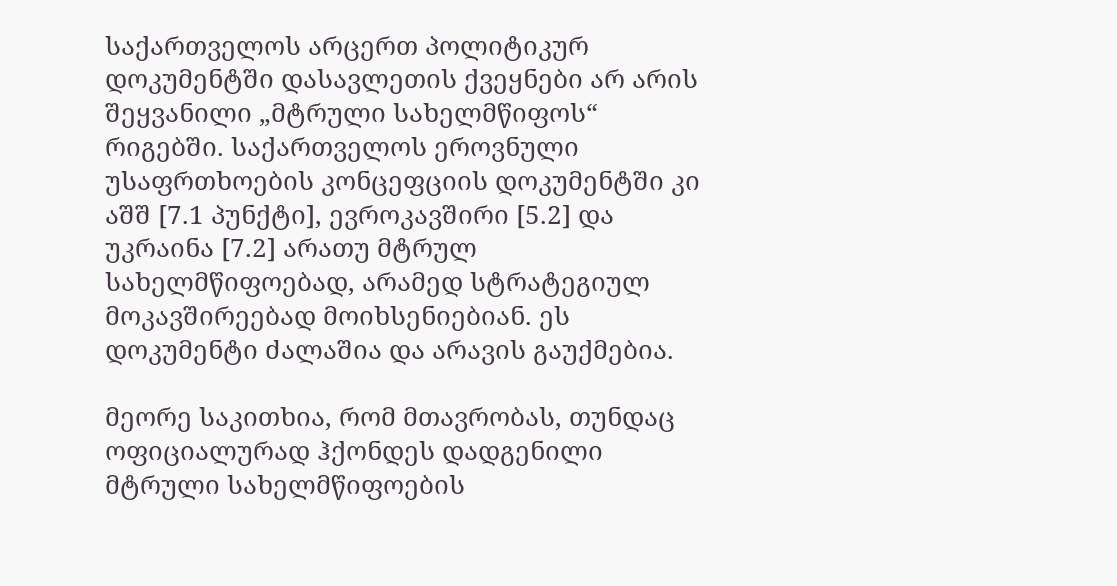საქართველოს არცერთ პოლიტიკურ დოკუმენტში დასავლეთის ქვეყნები არ არის შეყვანილი „მტრული სახელმწიფოს“ რიგებში. საქართველოს ეროვნული უსაფრთხოების კონცეფციის დოკუმენტში კი აშშ [7.1 პუნქტი], ევროკავშირი [5.2] და უკრაინა [7.2] არათუ მტრულ სახელმწიფოებად, არამედ სტრატეგიულ მოკავშირეებად მოიხსენიებიან. ეს დოკუმენტი ძალაშია და არავის გაუქმებია.

მეორე საკითხია, რომ მთავრობას, თუნდაც ოფიციალურად ჰქონდეს დადგენილი მტრული სახელმწიფოების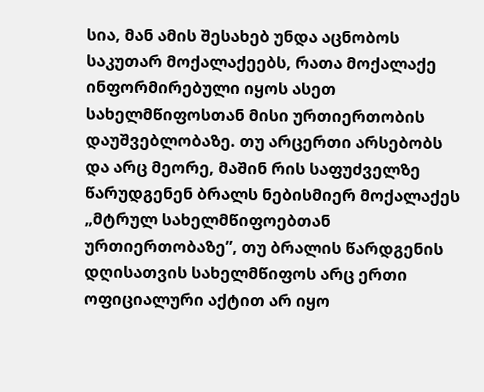სია, მან ამის შესახებ უნდა აცნობოს საკუთარ მოქალაქეებს, რათა მოქალაქე ინფორმირებული იყოს ასეთ სახელმწიფოსთან მისი ურთიერთობის დაუშვებლობაზე. თუ არცერთი არსებობს და არც მეორე, მაშინ რის საფუძველზე წარუდგენენ ბრალს ნებისმიერ მოქალაქეს „მტრულ სახელმწიფოებთან ურთიერთობაზე”, თუ ბრალის წარდგენის დღისათვის სახელმწიფოს არც ერთი ოფიციალური აქტით არ იყო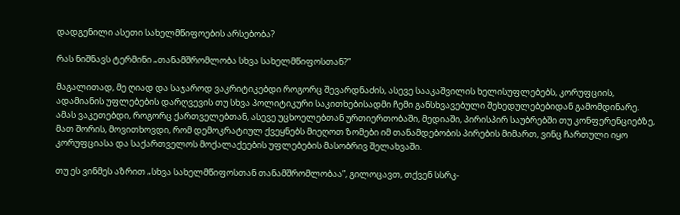დადგენილი ასეთი სახელმწიფოების არსებობა?

რას ნიშნავს ტერმინი „თანამშრომლობა სხვა სახელმწიფოსთან?”

მაგალითად, მე ღიად და საჯაროდ ვაკრიტიკებდი როგორც შევარდნაძის, ასევე სააკაშვილის ხელისუფლებებს, კორუფციის, ადამიანის უფლებების დარღვევის თუ სხვა პოლიტიკური საკითხებისადმი ჩემი განსხვავებული შეხედულებებიდან გამომდინარე. ამას ვაკეთებდი, როგორც ქართველებთან, ასევე უცხოელებთან ურთიერთობაში, მედიაში, პირისპირ საუბრებში თუ კონფერენციებზე, მათ შორის, მოვითხოვდი, რომ დემოკრატიულ ქვეყნებს მიეღოთ ზომები იმ თანამდებობის პირების მიმართ, ვინც ჩართული იყო კორუფციასა და საქართველოს მოქალაქეების უფლებების მასობრივ შელახვაში.

თუ ეს ვინმეს აზრით „სხვა სახელმწიფოსთან თანამშრომლობაა”, გილოცავთ, თქვენ სსრკ-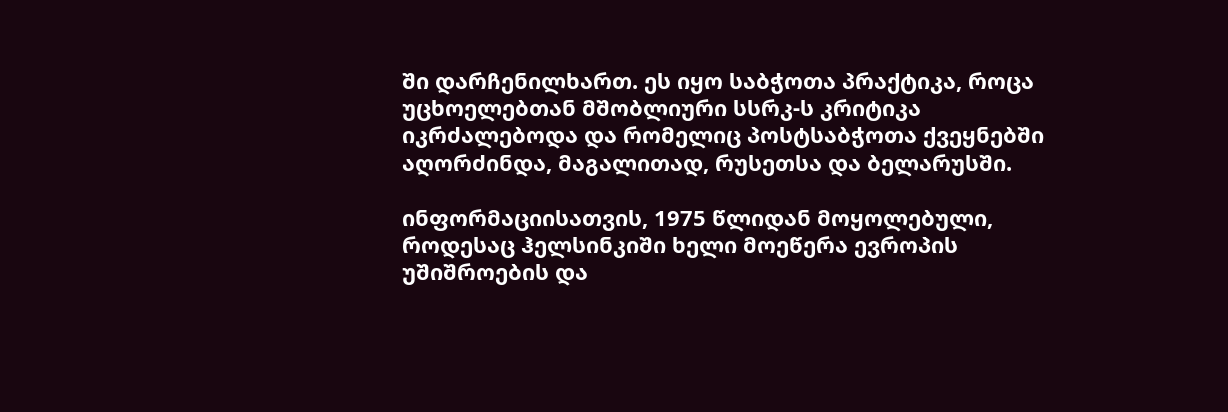ში დარჩენილხართ. ეს იყო საბჭოთა პრაქტიკა, როცა უცხოელებთან მშობლიური სსრკ-ს კრიტიკა იკრძალებოდა და რომელიც პოსტსაბჭოთა ქვეყნებში აღორძინდა, მაგალითად, რუსეთსა და ბელარუსში.

ინფორმაციისათვის, 1975 წლიდან მოყოლებული, როდესაც ჰელსინკიში ხელი მოეწერა ევროპის უშიშროების და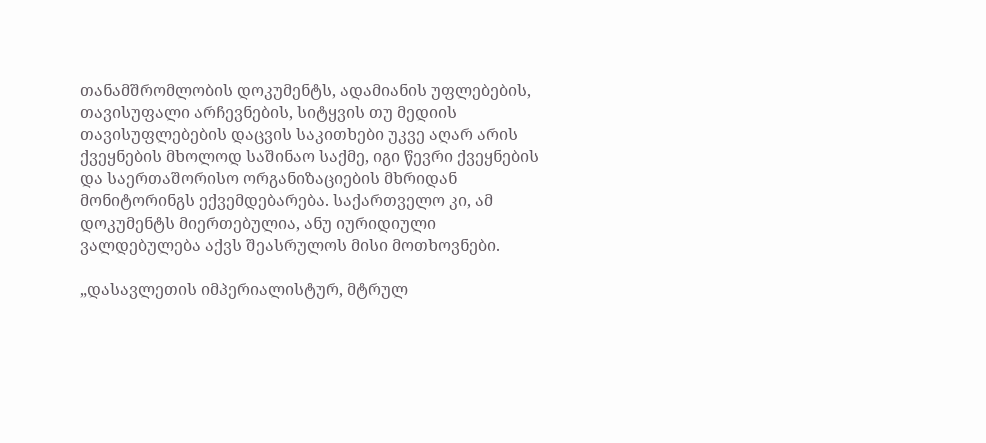თანამშრომლობის დოკუმენტს, ადამიანის უფლებების, თავისუფალი არჩევნების, სიტყვის თუ მედიის თავისუფლებების დაცვის საკითხები უკვე აღარ არის ქვეყნების მხოლოდ საშინაო საქმე, იგი წევრი ქვეყნების და საერთაშორისო ორგანიზაციების მხრიდან მონიტორინგს ექვემდებარება. საქართველო კი, ამ დოკუმენტს მიერთებულია, ანუ იურიდიული ვალდებულება აქვს შეასრულოს მისი მოთხოვნები.

„დასავლეთის იმპერიალისტურ, მტრულ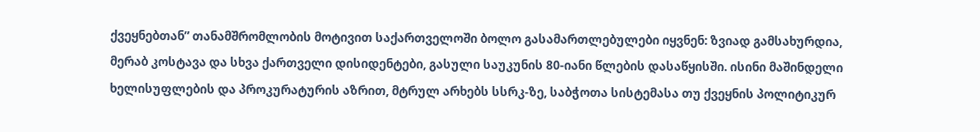ქვეყნებთან” თანამშრომლობის მოტივით საქართველოში ბოლო გასამართლებულები იყვნენ: ზვიად გამსახურდია, მერაბ კოსტავა და სხვა ქართველი დისიდენტები, გასული საუკუნის 80-იანი წლების დასაწყისში. ისინი მაშინდელი ხელისუფლების და პროკურატურის აზრით, მტრულ არხებს სსრკ-ზე, საბჭოთა სისტემასა თუ ქვეყნის პოლიტიკურ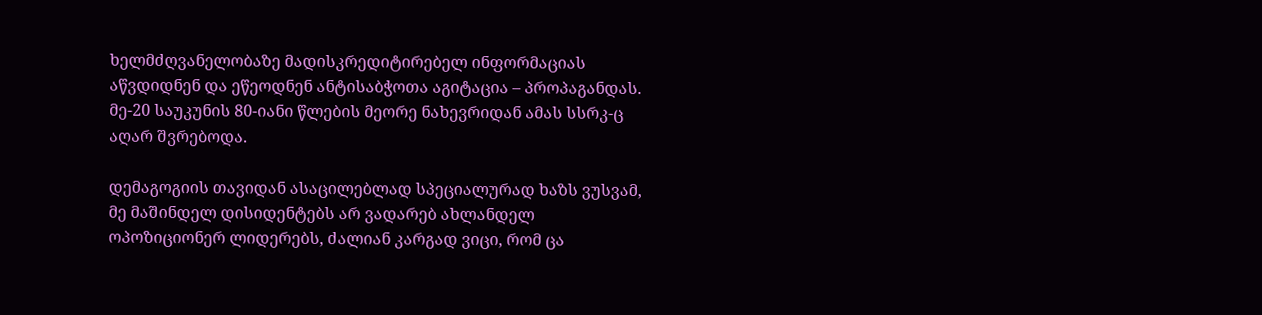ხელმძღვანელობაზე მადისკრედიტირებელ ინფორმაციას აწვდიდნენ და ეწეოდნენ ანტისაბჭოთა აგიტაცია – პროპაგანდას. მე-20 საუკუნის 80-იანი წლების მეორე ნახევრიდან ამას სსრკ-ც აღარ შვრებოდა.

დემაგოგიის თავიდან ასაცილებლად სპეციალურად ხაზს ვუსვამ, მე მაშინდელ დისიდენტებს არ ვადარებ ახლანდელ ოპოზიციონერ ლიდერებს, ძალიან კარგად ვიცი, რომ ცა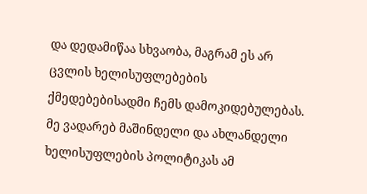და დედამიწაა სხვაობა, მაგრამ ეს არ ცვლის ხელისუფლებების ქმედებებისადმი ჩემს დამოკიდებულებას. მე ვადარებ მაშინდელი და ახლანდელი ხელისუფლების პოლიტიკას ამ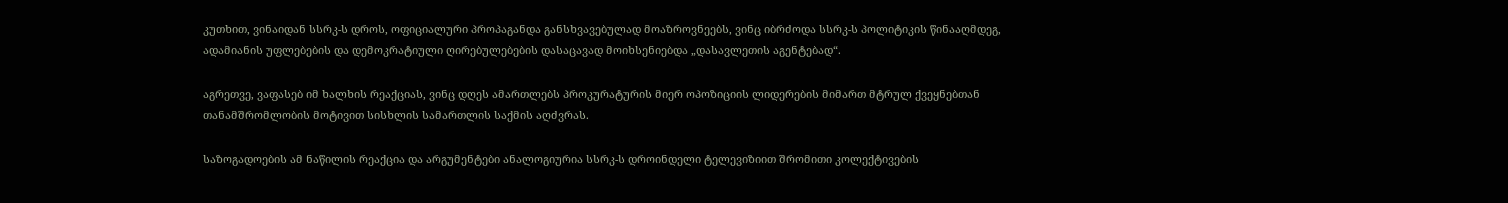კუთხით, ვინაიდან სსრკ-ს დროს, ოფიციალური პროპაგანდა განსხვავებულად მოაზროვნეებს, ვინც იბრძოდა სსრკ-ს პოლიტიკის წინააღმდეგ, ადამიანის უფლებების და დემოკრატიული ღირებულებების დასაცავად მოიხსენიებდა „დასავლეთის აგენტებად“.

აგრეთვე, ვაფასებ იმ ხალხის რეაქციას, ვინც დღეს ამართლებს პროკურატურის მიერ ოპოზიციის ლიდერების მიმართ მტრულ ქვეყნებთან თანამშრომლობის მოტივით სისხლის სამართლის საქმის აღძვრას.

საზოგადოების ამ ნაწილის რეაქცია და არგუმენტები ანალოგიურია სსრკ-ს დროინდელი ტელევიზიით შრომითი კოლექტივების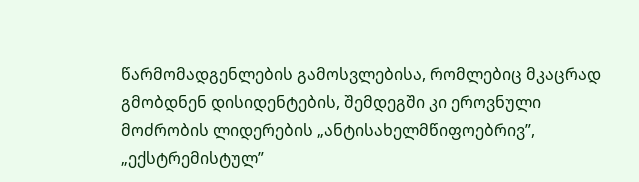წარმომადგენლების გამოსვლებისა, რომლებიც მკაცრად გმობდნენ დისიდენტების, შემდეგში კი ეროვნული მოძრობის ლიდერების „ანტისახელმწიფოებრივ”, „ექსტრემისტულ”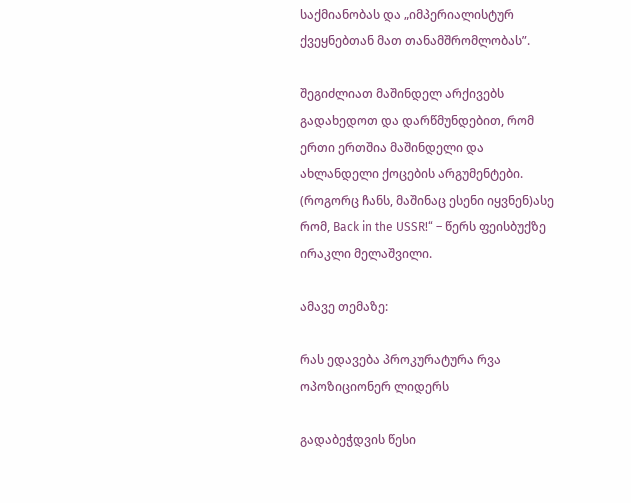საქმიანობას და „იმპერიალისტურ ქვეყნებთან მათ თანამშრომლობას”.

შეგიძლიათ მაშინდელ არქივებს გადახედოთ და დარწმუნდებით, რომ ერთი ერთშია მაშინდელი და ახლანდელი ქოცების არგუმენტები. (როგორც ჩანს, მაშინაც ესენი იყვნენ)ასე რომ, Back in the USSR!“ – წერს ფეისბუქზე ირაკლი მელაშვილი.

ამავე თემაზე:

რას ედავება პროკურატურა რვა ოპოზიციონერ ლიდერს

გადაბეჭდვის წესი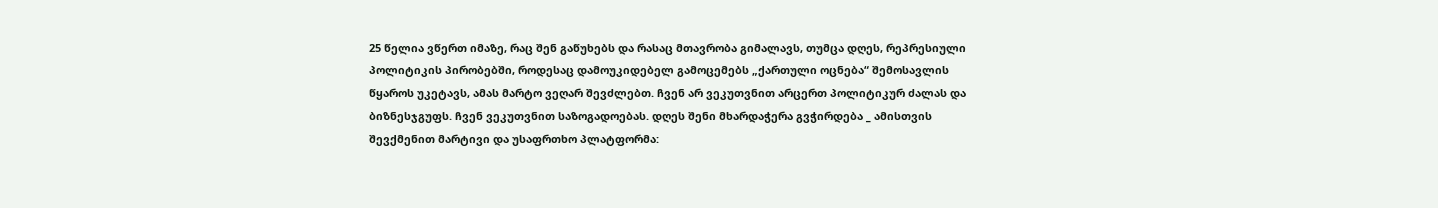25 წელია ვწერთ იმაზე, რაც შენ გაწუხებს და რასაც მთავრობა გიმალავს, თუმცა დღეს, რეპრესიული პოლიტიკის პირობებში, როდესაც დამოუკიდებელ გამოცემებს „ქართული ოცნება“ შემოსავლის წყაროს უკეტავს, ამას მარტო ვეღარ შევძლებთ. ჩვენ არ ვეკუთვნით არცერთ პოლიტიკურ ძალას და ბიზნესჯგუფს. ჩვენ ვეკუთვნით საზოგადოებას. დღეს შენი მხარდაჭერა გვჭირდება _ ამისთვის შევქმენით მარტივი და უსაფრთხო პლატფორმა: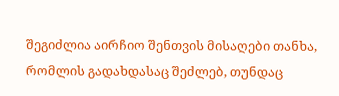შეგიძლია აირჩიო შენთვის მისაღები თანხა, რომლის გადახდასაც შეძლებ, თუნდაც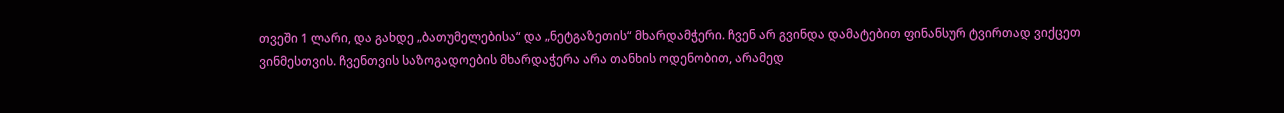თვეში 1 ლარი, და გახდე „ბათუმელებისა“ და „ნეტგაზეთის“ მხარდამჭერი. ჩვენ არ გვინდა დამატებით ფინანსურ ტვირთად ვიქცეთ ვინმესთვის. ჩვენთვის საზოგადოების მხარდაჭერა არა თანხის ოდენობით, არამედ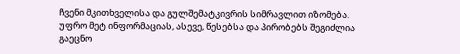ჩვენი მკითხველისა და გულშემატკივრის სიმრავლით იზომება.
უფრო მეტ ინფორმაციას, ასევე, წესებსა და პირობებს შეგიძლია გაეცნო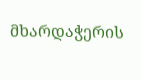მხარდაჭერის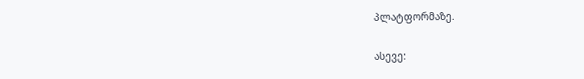პლატფორმაზე.

ასევე: